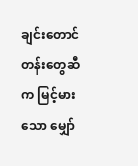ချင်းတောင်တန်းတွေဆီက မြင့်မားသော မျှော်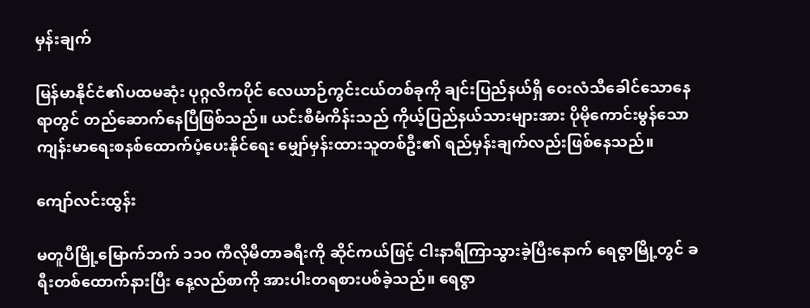မှန်းချက်

မြန်မာနိုင်ငံ၏ပထမဆုံး ပုဂ္ဂလိကပိုင် လေယာဉ်ကွင်းငယ်တစ်ခုကို ချင်းပြည်နယ်ရှိ ဝေးလံသီခေါင်သောနေရာတွင် တည်ဆောက်နေပြီဖြစ်သည်။ ယင်းစီမံကိန်းသည် ကိုယ့်ပြည်နယ်သားများအား ပိုမိုကောင်းမွန်သော ကျန်းမာရေးစနစ်ထောက်ပံ့ပေးနိုင်ရေး မျှော်မှန်းထားသူတစ်ဦး၏ ရည်မှန်းချက်လည်းဖြစ်နေသည်။

ကျော်လင်းထွန်း

မတူပီမြို့မြောက်ဘက် ၁၁၀ ကီလိုမီတာခရီးကို ဆိုင်ကယ်ဖြင့် ငါးနာရီကြာသွားခဲ့ပြီးနောက် ရေဇွာမြို့တွင် ခရီးတစ်ထောက်နားပြီး နေ့လည်စာကို အားပါးတရစားပစ်ခဲ့သည်။ ရေဇွာ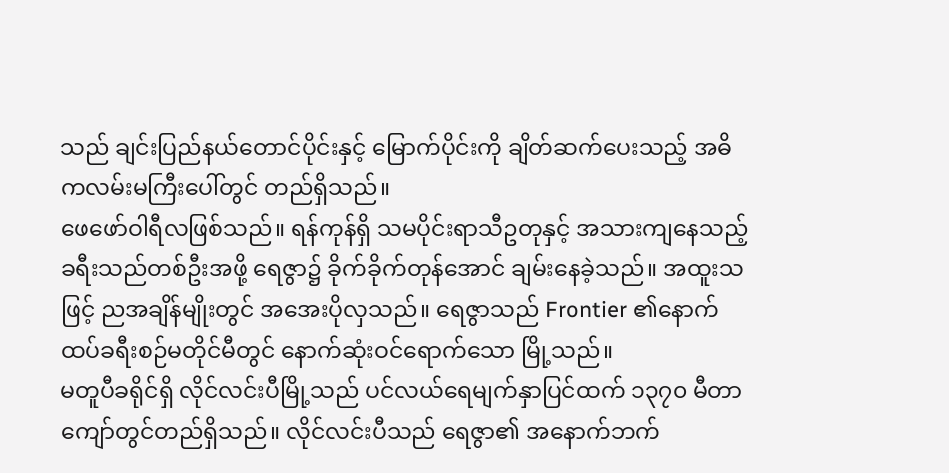သည် ချင်းပြည်နယ်တောင်ပိုင်းနှင့် မြောက်ပိုင်းကို ချိတ်ဆက်ပေးသည့် အဓိကလမ်းမကြီးပေါ်တွင် တည်ရှိသည်။
ဖေဖော်ဝါရီလဖြစ်သည်။ ရန်ကုန်ရှိ သမပိုင်းရာသီဥတုနှင့် အသားကျနေသည့် ခရီးသည်တစ်ဦးအဖို့ ရေဇွာ၌ ခိုက်ခိုက်တုန်အောင် ချမ်းနေခဲ့သည်။ အထူးသဖြင့် ညအချိန်မျိုးတွင် အအေးပိုလှသည်။ ရေဇွာသည် Frontier ၏နောက်ထပ်ခရီးစဉ်မတိုင်မီတွင် နောက်ဆုံးဝင်ရောက်သော မြို့သည်။
မတူပီခရိုင်ရှိ လိုင်လင်းပီမြို့သည် ပင်လယ်ရေမျက်နှာပြင်ထက် ၁၃၇၀ မီတာကျော်တွင်တည်ရှိသည်။ လိုင်လင်းပီသည် ရေဇွာ၏ အနောက်ဘက်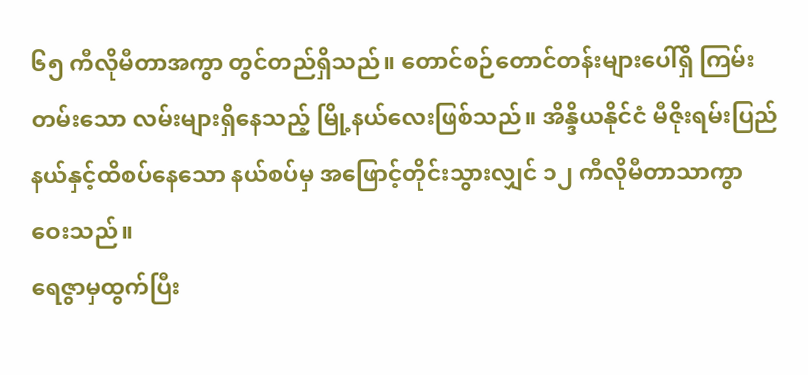၆၅ ကီလိုမီတာအကွာ တွင်တည်ရှိသည်။ တောင်စဉ်တောင်တန်းများပေါ်ရှိ ကြမ်းတမ်းသော လမ်းများရှိနေသည့် မြို့နယ်လေးဖြစ်သည်။ အိန္ဒိယနိုင်ငံ မီဇိုးရမ်းပြည်နယ်နှင့်ထိစပ်နေသော နယ်စပ်မှ အဖြောင့်တိုင်းသွားလျှင် ၁၂ ကီလိုမီတာသာကွာဝေးသည်။
ရေဇွာမှထွက်ပြီး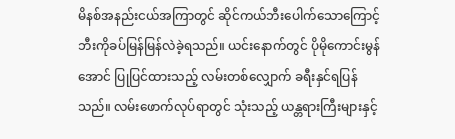မိနစ်အနည်းငယ်အကြာတွင် ဆိုင်ကယ်ဘီးပေါက်သောကြောင့် ဘီးကိုခပ်မြန်မြန်လဲခဲ့ရသည်။ ယင်းနောက်တွင် ပိုမိုကောင်းမွန်အောင် ပြုပြင်ထားသည့် လမ်းတစ်လျှောက် ခရီးနှင်ရပြန်သည်။ လမ်းဖောက်လုပ်ရာတွင် သုံးသည့် ယန္တရားကြီးများနှင့်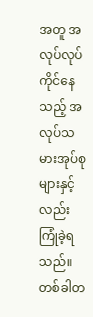အတူ အလုပ်လုပ်ကိုင်နေသည့် အလုပ်သမားအုပ်စုများနှင့်လည်း ကြုံခဲ့ရသည်။ တစ်ခါတ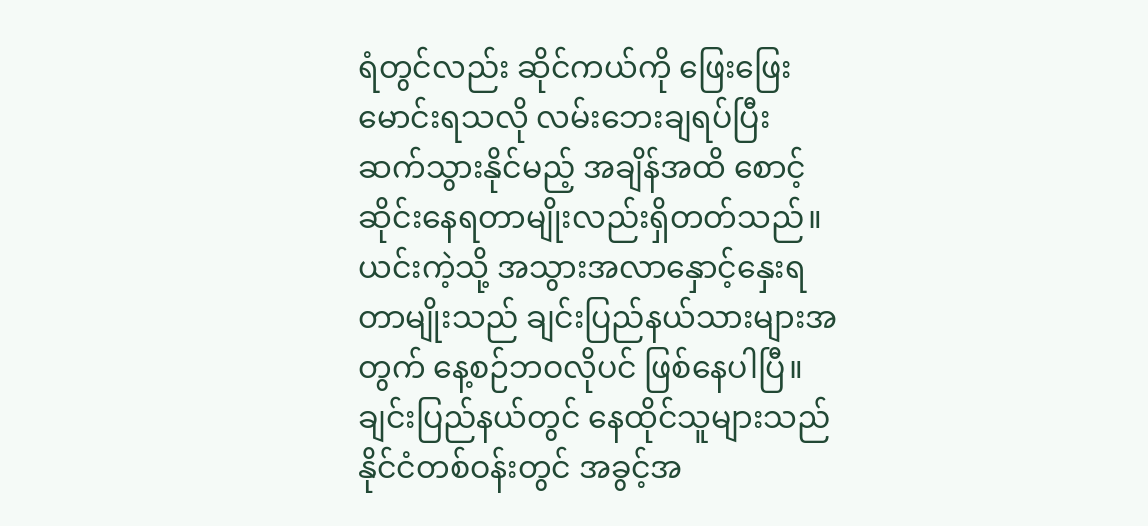ရံတွင်လည်း ဆိုင်ကယ်ကို ဖြေးဖြေးမောင်းရသလို လမ်းဘေးချရပ်ပြီး ဆက်သွားနိုင်မည့် အချိန်အထိ စောင့်ဆိုင်းနေရတာမျိုးလည်းရှိတတ်သည်။ ယင်းကဲ့သို့ အသွားအလာနှောင့်နှေးရတာမျိုးသည် ချင်းပြည်နယ်သားများအတွက် နေ့စဉ်ဘဝလိုပင် ဖြစ်နေပါပြီ။
ချင်းပြည်နယ်တွင် နေထိုင်သူများသည် နိုင်ငံတစ်ဝန်းတွင် အခွင့်အ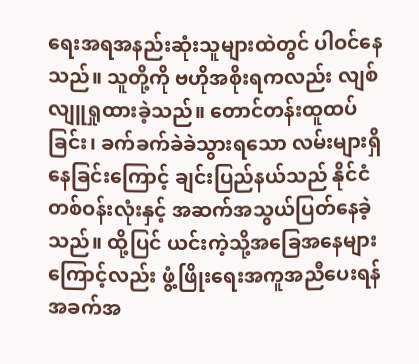ရေးအရအနည်းဆုံးသူများထဲတွင် ပါဝင်နေသည်။ သူတို့ကို ဗဟိုအစိုးရကလည်း လျစ်လျူရှုထားခဲ့သည်။ တောင်တန်းထူထပ်ခြင်း၊ ခက်ခက်ခဲခဲသွားရသော လမ်းများရှိနေခြင်းကြောင့် ချင်းပြည်နယ်သည် နိုင်ငံတစ်ဝန်းလုံးနှင့် အဆက်အသွယ်ပြတ်နေခဲ့သည်။ ထို့ပြင် ယင်းကဲ့သို့အခြေအနေများကြောင့်လည်း ဖွံ့ဖြိုးရေးအကူအညီပေးရန် အခက်အ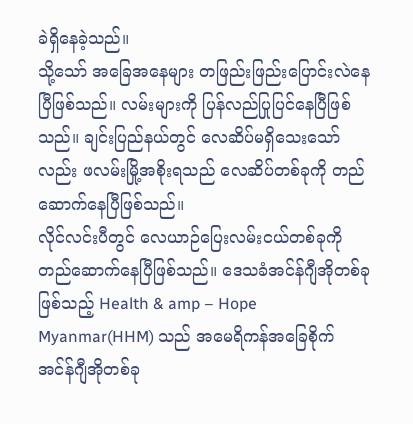ခဲရှိနေခဲ့သည်။
သို့သော် အခြေအနေများ တဖြည်းဖြည်းပြောင်းလဲနေပြီဖြစ်သည်။ လမ်းများကို ပြန်လည်ပြုပြင်နေပြီဖြစ်သည်။ ချင်းပြည်နယ်တွင် လေဆိပ်မရှိသေးသော်လည်း ဖလမ်းမြို့အစိုးရသည် လေဆိပ်တစ်ခုကို တည်ဆောက်နေပြီဖြစ်သည်။
လိုင်လင်းပီတွင် လေယာဉ်ပြေးလမ်းငယ်တစ်ခုကိုတည်ဆောက်နေပြီဖြစ်သည်။ ဒေသခံအင်န်ဂျီအိုတစ်ခုဖြစ်သည့် Health & amp – Hope Myanmar(HHM) သည် အမေရိကန်အခြေစိုက် အင်န်ဂျီအိုတစ်ခု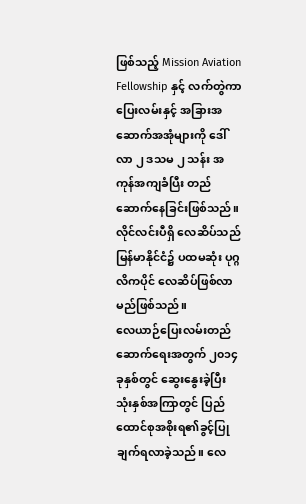ဖြစ်သည့် Mission Aviation Fellowship နှင့် လက်တွဲကာ ပြေးလမ်းနှင့် အခြားအဆောက်အအုံများကို ဒေါ်လာ ၂ ဒသမ ၂ သန်း အကုန်အကျခံပြီး တည်ဆောက်နေခြင်းဖြစ်သည်။ လိုင်လင်းပီရှိ လေဆိပ်သည် မြန်မာနိုင်ငံ၌ ပထမဆုံး ပုဂ္ဂလိကပိုင် လေဆိပ်ဖြစ်လာမည်ဖြစ်သည်။
လေယာဉ်ပြေးလမ်းတည်ဆောက်ရေးအတွက် ၂၀၁၄ ခုနှစ်တွင် ဆွေးနွေးခဲ့ပြီး သုံးနှစ်အကြာတွင် ပြည်ထောင်စုအစိုးရ၏ခွင့်ပြုချက်ရလာခဲ့သည်။ လေ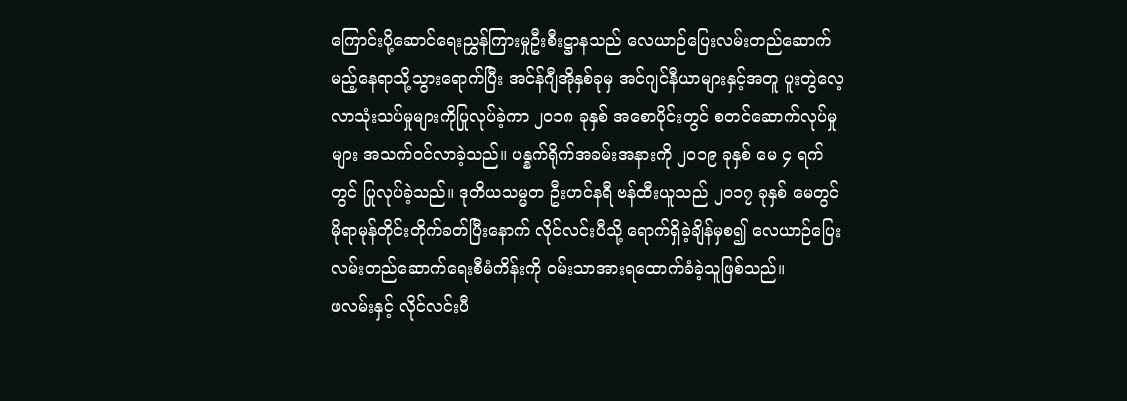ကြောင်းပို့ဆောင်ရေးညွှန်ကြားမှုဦးစီးဋ္ဌာနသည် လေယာဉ်ပြေးလမ်းတည်ဆောက်မည့်နေရာသို့သွားရောက်ပြီး အင်န်ဂျီအိုနှစ်ခုမှ အင်ဂျင်နီယာများနှင့်အတူ ပူးတွဲလေ့လာသုံးသပ်မှုများကိုပြုလုပ်ခဲ့ကာ ၂၀၁၈ ခုနှစ် အစောပိုင်းတွင် စတင်ဆောက်လုပ်မှုများ အသက်ဝင်လာခဲ့သည်။ ပန္နက်ရိုက်အခမ်းအနားကို ၂၀၁၉ ခုနှစ် မေ ၄ ရက်တွင် ပြုလုပ်ခဲ့သည်။ ဒုတိယသမ္မတ ဦးဟင်နရီ ဗန်ထီးယူသည် ၂၀၁၇ ခုနှစ် မေတွင် မိုရာမုန်တိုင်းတိုက်ခတ်ပြီးနောက် လိုင်လင်းပီသို့ ရောက်ရှိခဲ့ချိန်မှစ၍ လေယာဉ်ပြေးလမ်းတည်ဆောက်ရေးစီမံကိန်းကို ဝမ်းသာအားရထောက်ခံခဲ့သူဖြစ်သည်။
ဖလမ်းနှင့် လိုင်လင်းပီ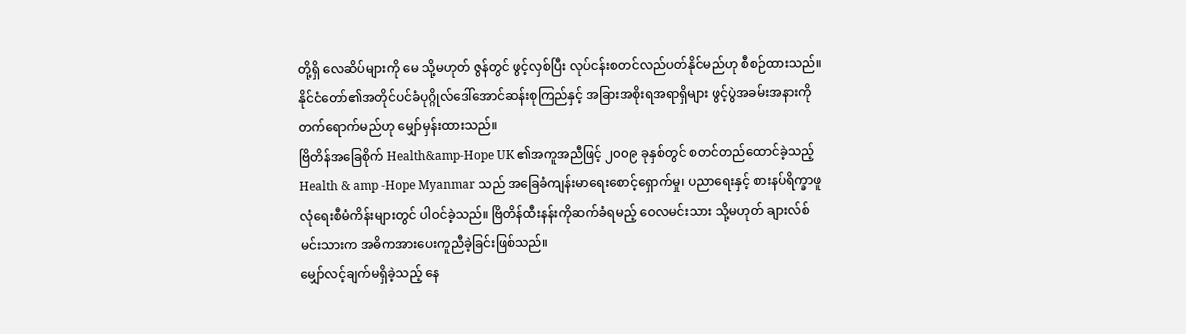တို့ရှိ လေဆိပ်များကို မေ သို့မဟုတ် ဇွန်တွင် ဖွင့်လှစ်ပြီး လုပ်ငန်းစတင်လည်ပတ်နိုင်မည်ဟု စီစဉ်ထားသည်။ နိုင်ငံတော်၏အတိုင်ပင်ခံပုဂ္ဂိုလ်ဒေါ်အောင်ဆန်းစုကြည်နှင့် အခြားအစိုးရအရာရှိများ ဖွင့်ပွဲအခမ်းအနားကိုတက်ရောက်မည်ဟု မျှော်မှန်းထားသည်။
ဗြိတိန်အခြေစိုက် Health&amp-Hope UK ၏အကူအညီဖြင့် ၂၀၀၉ ခုနှစ်တွင် စတင်တည်ထောင်ခဲ့သည့် Health & amp -Hope Myanmar သည် အခြေခံကျန်းမာရေးစောင့်ရှောက်မှု၊ ပညာရေးနှင့် စားနပ်ရိက္ခာဖူလုံရေးစီမံကိန်းများတွင် ပါဝင်ခဲ့သည်။ ဗြိတိန်ထီးနန်းကိုဆက်ခံရမည့် ဝေလမင်းသား သို့မဟုတ် ချားလ်စ်မင်းသားက အဓိကအားပေးကူညီခဲ့ခြင်းဖြစ်သည်။
မျှော်လင့်ချက်မရှိခဲ့သည့် နေ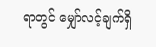ရာတွင် မျှော်လင့်ချက်ရှိ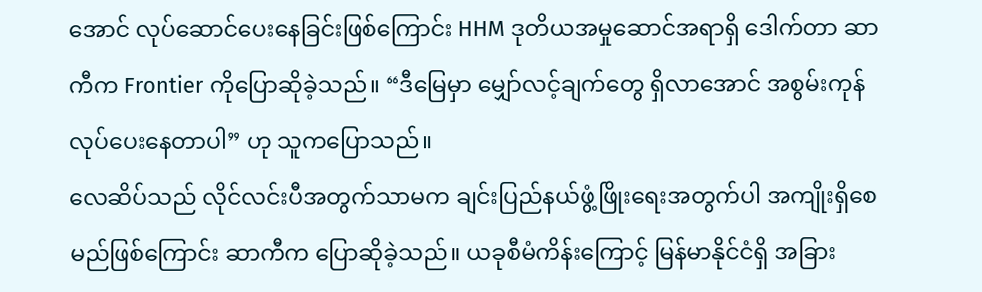အောင် လုပ်ဆောင်ပေးနေခြင်းဖြစ်ကြောင်း HHM ဒုတိယအမှုဆောင်အရာရှိ ဒေါက်တာ ဆာကီက Frontier ကိုပြောဆိုခဲ့သည်။ “ဒီမြေမှာ မျှော်လင့်ချက်တွေ ရှိလာအောင် အစွမ်းကုန်လုပ်ပေးနေတာပါ” ဟု သူကပြောသည်။
လေဆိပ်သည် လိုင်လင်းပီအတွက်သာမက ချင်းပြည်နယ်ဖွံ့ဖြိုးရေးအတွက်ပါ အကျိုးရှိစေမည်ဖြစ်ကြောင်း ဆာကီက ပြောဆိုခဲ့သည်။ ယခုစီမံကိန်းကြောင့် မြန်မာနိုင်ငံရှိ အခြား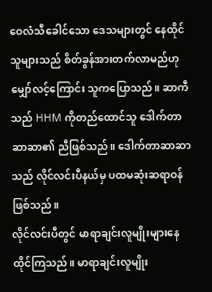ဝေလံသီခေါင်သော ဒေသများတွင် နေထိုင်သူများသည် စိတ်ခွန်အားတက်လာမည်ဟု မျှော်လင့်ကြောင်း သူကပြောသည်။ ဆာကီသည် HHM ကိုတည်ထောင်သူ ဒေါက်တာ ဆာဆာ၏ ညီဖြစ်သည်။ ဒေါက်တာဆာဆာသည် လိုင်လင်းပီနယ်မှ ပထမဆုံးဆရာဝန်ဖြစ်သည်။
လိုင်လင်းပီတွင် မာရာချင်းလူမျိုးများနေထိုင်ကြသည်။ မာရာချင်းလူမျိုး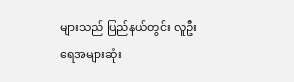များသည် ပြည်နယ်တွင်း လူဦးရေအများဆုံး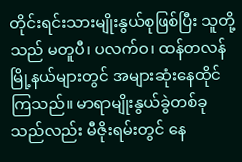တိုင်းရင်းသားမျိုးနွယ်စုဖြစ်ပြီး သူတို့သည် မတူပီ၊ ပလက်ဝ၊ ထန်တလန်မြို့နယ်များတွင် အများဆုံးနေထိုင်ကြသည်။ မာရာမျိုးနွယ်ခွဲတစ်ခုသည်လည်း မီဇိုးရမ်းတွင် နေ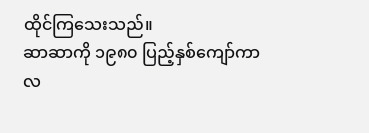ထိုင်ကြသေးသည်။
ဆာဆာကို ၁၉၈၀ ပြည့်နှစ်ကျော်ကာလ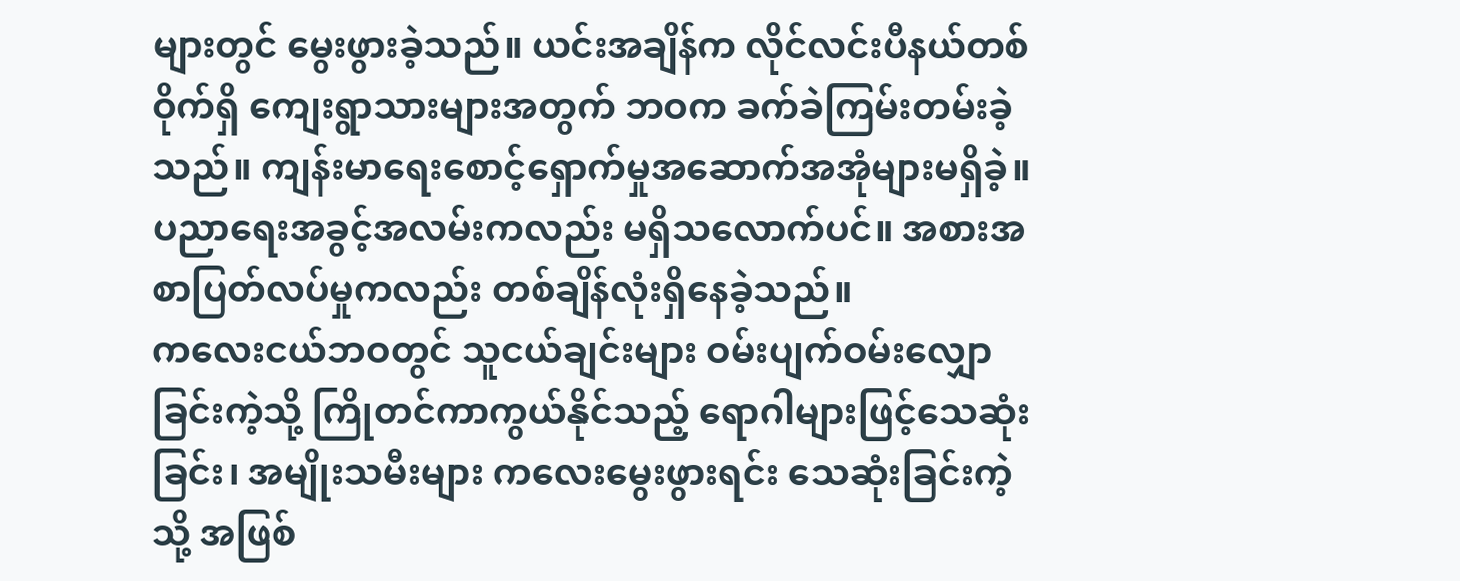များတွင် မွေးဖွားခဲ့သည်။ ယင်းအချိန်က လိုင်လင်းပီနယ်တစ်ဝိုက်ရှိ ကျေးရွာသားများအတွက် ဘဝက ခက်ခဲကြမ်းတမ်းခဲ့သည်။ ကျန်းမာရေးစောင့်ရှောက်မှုအဆောက်အအုံများမရှိခဲ့။ ပညာရေးအခွင့်အလမ်းကလည်း မရှိသလောက်ပင်။ အစားအစာပြတ်လပ်မှုကလည်း တစ်ချိန်လုံးရှိနေခဲ့သည်။
ကလေးငယ်ဘဝတွင် သူငယ်ချင်းများ ဝမ်းပျက်ဝမ်းလျှောခြင်းကဲ့သို့ ကြိုတင်ကာကွယ်နိုင်သည့် ရောဂါများဖြင့်သေဆုံးခြင်း၊ အမျိုးသမီးများ ကလေးမွေးဖွားရင်း သေဆုံးခြင်းကဲ့သို့ အဖြစ်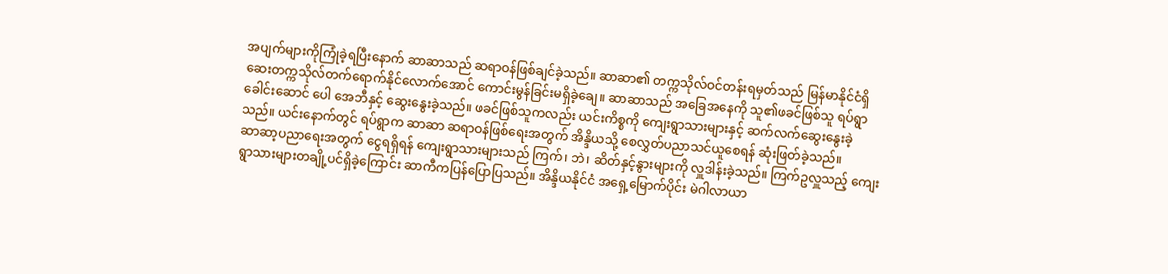အပျက်များကိုကြုံခဲ့ရပြီးနောက် ဆာဆာသည် ဆရာဝန်ဖြစ်ချင်ခဲ့သည်။ ဆာဆာ၏ တက္ကသိုလ်ဝင်တန်းရမှတ်သည် မြန်မာနိုင်ငံရှိ ဆေးတက္ကသိုလ်တက်ရောက်နိုင်လောက်အောင် ကောင်းမွန်ခြင်းမရှိခဲ့ချေ။ ဆာဆာသည် အခြေအနေကို သူ၏ဖခင်ဖြစ်သူ ရပ်ရွာခေါင်းဆောင် ပေါ အေဘီနှင့် ဆွေးနွေးခဲ့သည်။ ဖခင်ဖြစ်သူကလည်း ယင်းကိစ္စကို ကျေးရွာသားများနှင့် ဆက်လက်ဆွေးနွေးခဲ့သည်။ ယင်းနောက်တွင် ရပ်ရွာက ဆာဆာ ဆရာဝန်ဖြစ်ရေးအတွက် အိန္ဒိယသို့ စေလွှတ်ပညာသင်ယူစေရန် ဆုံးဖြတ်ခဲ့သည်။
ဆာဆာ့ပညာရေးအတွက် ငွေရရှိရန် ကျေးရွာသားများသည် ကြက်၊ ဘဲ၊ ဆိတ်နှင့်နွားများကို လှူဒါန်းခဲ့သည်။ ကြက်ဥလှူသည့် ကျေးရွာသားများတချို့ပင်ရှိခဲ့ကြောင်း ဆာကီကပြန်ပြောပြသည်။ အိန္ဒိယနိုင်ငံ အရှေ့မြောက်ပိုင်း မဲဂါလာယာ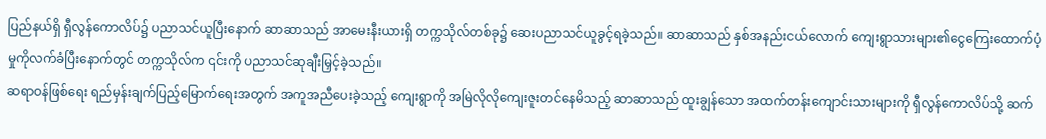ပြည်နယ်ရှိ ရှီလွန်ကောလိပ်၌ ပညာသင်ယူပြီးနောက် ဆာဆာသည် အာမေးနီးယားရှိ တက္ကသိုလ်တစ်ခု၌ ဆေးပညာသင်ယူခွင့်ရခဲ့သည်။ ဆာဆာသည် နှစ်အနည်းငယ်လောက် ကျေးရွာသားများ၏ငွေကြေးထောက်ပံ့မှုကိုလက်ခံပြီးနောက်တွင် တက္ကသိုလ်က ၎င်းကို ပညာသင်ဆုချီးမြှင့်ခဲ့သည်။
ဆရာဝန်ဖြစ်ရေး ရည်မှန်းချက်ပြည့်မြောက်ရေးအတွက် အကူအညီပေးခဲ့သည့် ကျေးရွာကို အမြဲလိုလိုကျေးဇူးတင်နေမိသည့် ဆာဆာသည် ထူးချွန်သော အထက်တန်းကျောင်းသားများကို ရှီလွန်ကောလိပ်သို့ ဆက်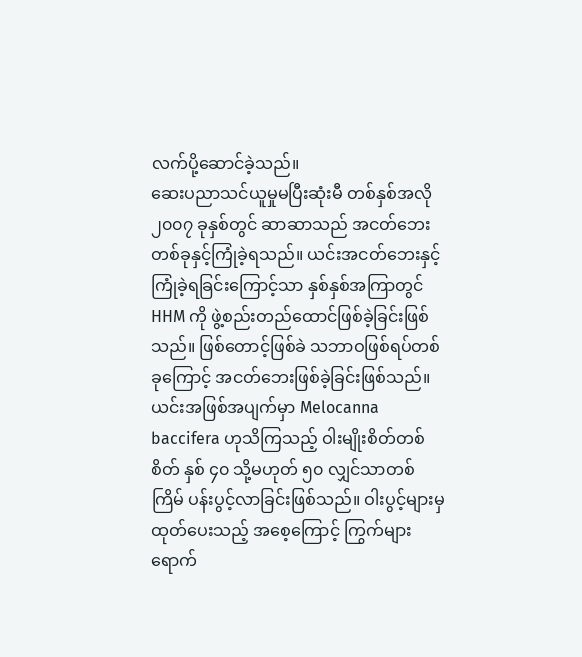လက်ပို့ဆောင်ခဲ့သည်။
ဆေးပညာသင်ယူမှုမပြီးဆုံးမီ တစ်နှစ်အလို ၂၀၀၇ ခုနှစ်တွင် ဆာဆာသည် အငတ်ဘေးတစ်ခုနှင့်ကြုံခဲ့ရသည်။ ယင်းအငတ်ဘေးနှင့်ကြုံခဲ့ရခြင်းကြောင့်သာ နှစ်နှစ်အကြာတွင် HHM ကို ဖွဲ့စည်းတည်ထောင်ဖြစ်ခဲ့ခြင်းဖြစ်သည်။ ဖြစ်တောင့်ဖြစ်ခဲ သဘာဝဖြစ်ရပ်တစ်ခုကြောင့် အငတ်ဘေးဖြစ်ခဲ့ခြင်းဖြစ်သည်။ ယင်းအဖြစ်အပျက်မှာ Melocanna baccifera ဟုသိကြသည့် ဝါးမျိုးစိတ်တစ်စိတ် နှစ် ၄၀ သို့မဟုတ် ၅၀ လျှင်သာတစ်ကြိမ် ပန်းပွင့်လာခြင်းဖြစ်သည်။ ဝါးပွင့်များမှ ထုတ်ပေးသည့် အစေ့ကြောင့် ကြွက်များရောက်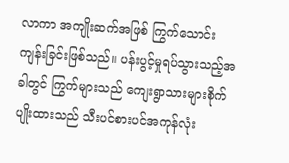လာကာ အကျိုးဆက်အဖြစ် ကြွက်သောင်းကျန်းခြင်းဖြစ်သည်။ ပန်းပွင့်မှုရပ်သွားသည့်အခါတွင် ကြွက်များသည် ကျေးရွာသားများစိုက်ပျိုးထားသည် သီးပင်စားပင်အကုန်လုံး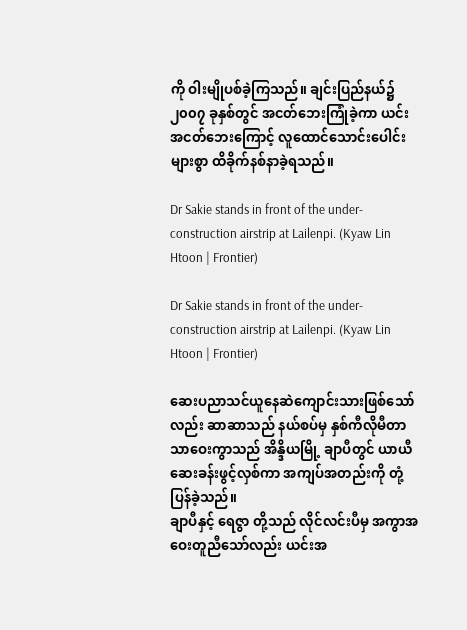ကို ဝါးမျိုပစ်ခဲ့ကြသည်။ ချင်းပြည်နယ်၌ ၂၀၀၇ ခုနှစ်တွင် အငတ်ဘေးကြုံခဲ့ကာ ယင်းအငတ်ဘေးကြောင့် လူထောင်သောင်းပေါင်းများစွာ ထိခိုက်နစ်နာခဲ့ရသည်။

Dr Sakie stands in front of the under-construction airstrip at Lailenpi. (Kyaw Lin Htoon | Frontier)

Dr Sakie stands in front of the under-construction airstrip at Lailenpi. (Kyaw Lin Htoon | Frontier)

ဆေးပညာသင်ယူနေဆဲကျောင်းသားဖြစ်သော်လည်း ဆာဆာသည် နယ်စပ်မှ နှစ်ကီလိုမီတာသာဝေးကွာသည် အိန္ဒိယမြို့ ချာပီတွင် ယာယီဆေးခန်းဖွင့်လှစ်ကာ အကျပ်အတည်းကို တုံ့ပြန်ခဲ့သည်။
ချာပီနှင့် ရေဇွာ တို့သည် လိုင်လင်းပီမှ အကွာအဝေးတူညီသော်လည်း ယင်းအ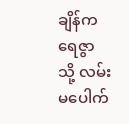ချိန်က ရေဇွာ သို့ လမ်းမပေါက်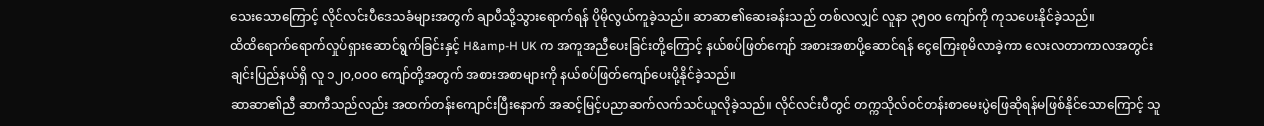သေးသောကြောင့် လိုင်လင်းပီဒေသခံများအတွက် ချာပီသို့သွားရောက်ရန် ပိုမိုလွယ်ကူခဲ့သည်။ ဆာဆာ၏ဆေးခန်းသည် တစ်လလျှင် လူနာ ၃၅၀၀ ကျော်ကို ကုသပေးနိုင်ခဲ့သည်။
ထိထိရောက်ရောက်လှုပ်ရှားဆောင်ရွက်ခြင်းနှင့် H&amp-H UK က အကူအညီပေးခြင်းတို့ကြောင့် နယ်စပ်ဖြတ်ကျော် အစားအစာပို့ဆောင်ရန် ငွေကြေးစုမိလာခဲ့ကာ လေးလတာကာလအတွင်း ချင်းပြည်နယ်ရှိ လူ ၁၂၀,၀၀၀ ကျော်တို့အတွက် အစားအစာများကို နယ်စပ်ဖြတ်ကျော်ပေးပို့နိုင်ခဲ့သည်။
ဆာဆာ၏ညီ ဆာကီသည်လည်း အထက်တန်းကျောင်းပြီးနောက် အဆင့်မြင့်ပညာဆက်လက်သင်ယူလိုခဲ့သည်။ လိုင်လင်းပီတွင် တက္ကသိုလ်ဝင်တန်းစာမေးပွဲဖြေဆိုရန်မဖြစ်နိုင်သောကြောင့် သူ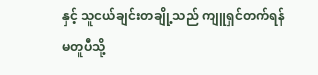နှင့် သူငယ်ချင်းတချို့သည် ကျူရှင်တက်ရန် မတူပီသို့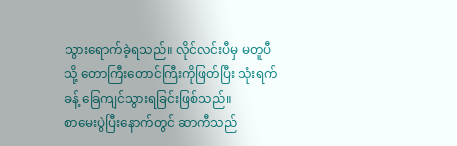သွားရောက်ခဲ့ရသည်။ လိုင်လင်းပီမှ မတူပီသို့ တောကြီးတောင်ကြီးကိုဖြတ်ပြီး သုံးရက်ခန့် ခြေကျင်သွားရခြင်းဖြစ်သည်။
စာမေးပွဲပြီးနောက်တွင် ဆာကီသည်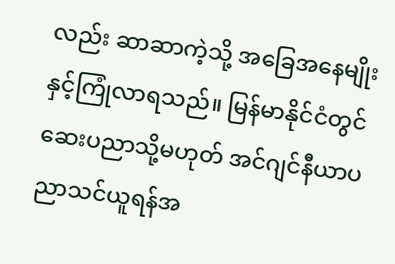လည်း ဆာဆာကဲ့သို့ အခြေအနေမျိုးနှင့်ကြုံလာရသည်။ မြန်မာနိုင်ငံတွင် ဆေးပညာသို့မဟုတ် အင်ဂျင်နီယာပညာသင်ယူရန်အ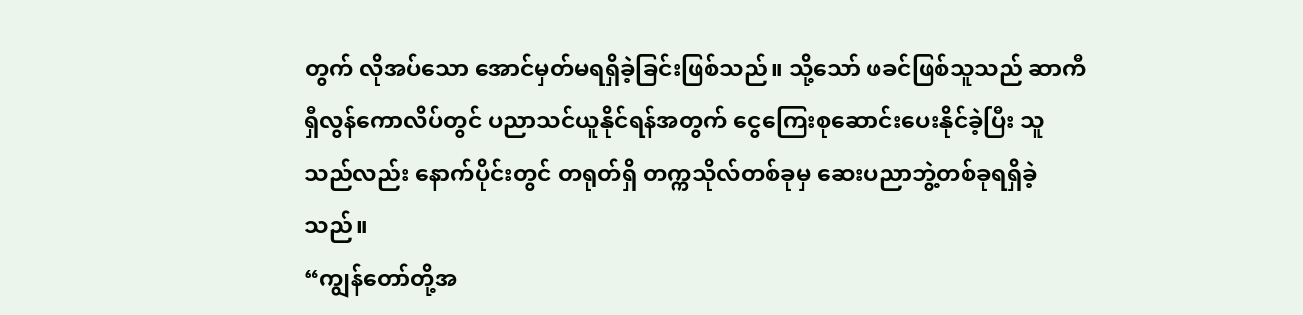တွက် လိုအပ်သော အောင်မှတ်မရရှိခဲ့ခြင်းဖြစ်သည်။ သို့သော် ဖခင်ဖြစ်သူသည် ဆာကီ ရှီလွန်ကောလိပ်တွင် ပညာသင်ယူနိုင်ရန်အတွက် ငွေကြေးစုဆောင်းပေးနိုင်ခဲ့ပြီး သူသည်လည်း နောက်ပိုင်းတွင် တရုတ်ရှိ တက္ကသိုလ်တစ်ခုမှ ဆေးပညာဘွဲ့တစ်ခုရရှိခဲ့သည်။
“ကျွန်တော်တို့အ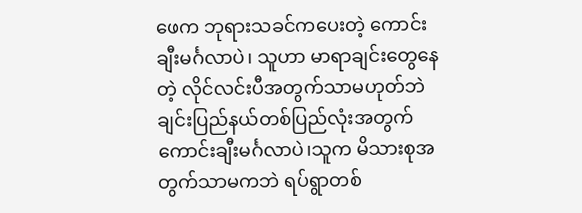ဖေက ဘုရားသခင်ကပေးတဲ့ ကောင်းချီးမင်္ဂလာပဲ၊ သူဟာ မာရာချင်းတွေနေတဲ့ လိုင်လင်းပီအတွက်သာမဟုတ်ဘဲ ချင်းပြည်နယ်တစ်ပြည်လုံးအတွက် ကောင်းချီးမင်္ဂလာပဲ၊သူက မိသားစုအတွက်သာမကဘဲ ရပ်ရွာတစ်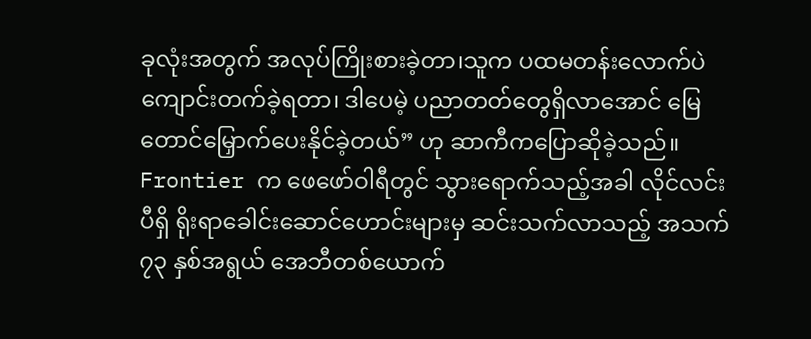ခုလုံးအတွက် အလုပ်ကြိုးစားခဲ့တာ၊သူက ပထမတန်းလောက်ပဲ ကျောင်းတက်ခဲ့ရတာ၊ ဒါပေမဲ့ ပညာတတ်တွေရှိလာအောင် မြေတောင်မြှောက်ပေးနိုင်ခဲ့တယ်” ဟု ဆာကီကပြောဆိုခဲ့သည်။
Frontier က ဖေဖော်ဝါရီတွင် သွားရောက်သည့်အခါ လိုင်လင်းပီရှိ ရိုးရာခေါင်းဆောင်ဟောင်းများမှ ဆင်းသက်လာသည့် အသက် ၇၃ နှစ်အရွယ် အေဘီတစ်ယောက်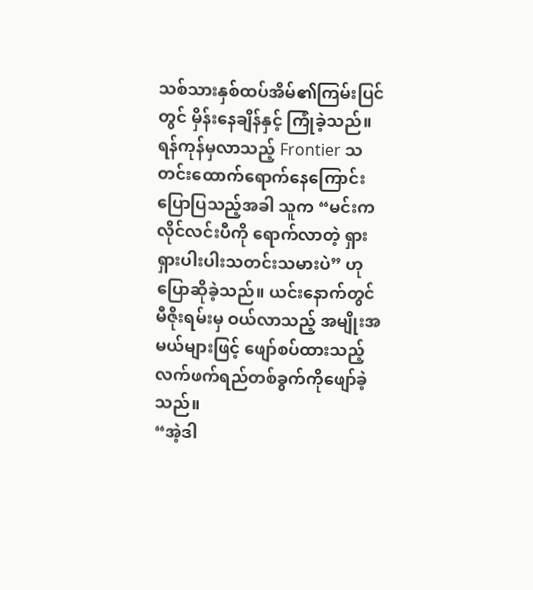သစ်သားနှစ်ထပ်အိမ်၏ကြမ်းပြင်တွင် မှိန်းနေချိန်နှင့် ကြုံခဲ့သည်။ ရန်ကုန်မှလာသည့် Frontier သတင်းထောက်ရောက်နေကြောင်း ပြောပြသည့်အခါ သူက “မင်းက လိုင်လင်းပီကို ရောက်လာတဲ့ ရှားရှားပါးပါးသတင်းသမားပဲ” ဟု ပြောဆိုခဲ့သည်။ ယင်းနောက်တွင် မီဇိုးရမ်းမှ ဝယ်လာသည့် အမျိုးအမယ်များဖြင့် ဖျော်စပ်ထားသည့် လက်ဖက်ရည်တစ်ခွက်ကိုဖျော်ခဲ့သည်။
“အဲ့ဒါ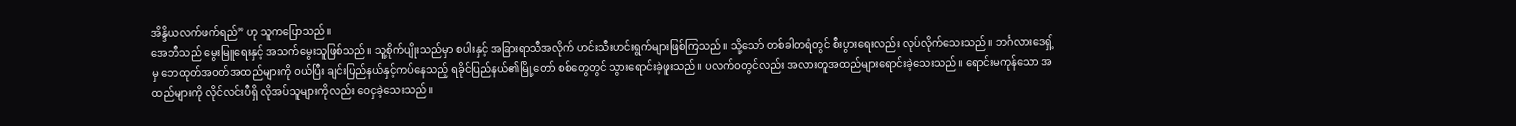အိန္ဒိယလက်ဖက်ရည်” ဟု သူကပြောသည်။
အေဘီသည် မွေးမြူရေးနှင့် အသက်မွေးသူဖြစ်သည်။ သူ့စိုက်ပျိုးသည်မှာ စပါးနှင့် အခြားရာသီအလိုက် ဟင်းသီးဟင်းရွက်များဖြစ်ကြသည်။ သို့သော် တစ်ခါတရံတွင် စီးပွားရေးလည်း လုပ်လိုက်သေးသည်။ ဘင်္ဂလားဒေရှ့်မှ ဘေထုတ်အဝတ်အထည်များကို ဝယ်ပြီး ချင်းပြည်နယ်နှင့်ကပ်နေသည့် ရခိုင်ပြည်နယ်၏မြို့တော် စစ်တွေတွင် သွားရောင်းခဲ့ဖူးသည်။ ပလက်ဝတွင်လည်း အလားတူအထည်များရောင်းခဲ့သေးသည်။ ရောင်းမကုန်သော အထည်များကို လိုင်လင်းပီရှိ လိုအပ်သူများကိုလည်း ဝေငှခဲ့သေးသည်။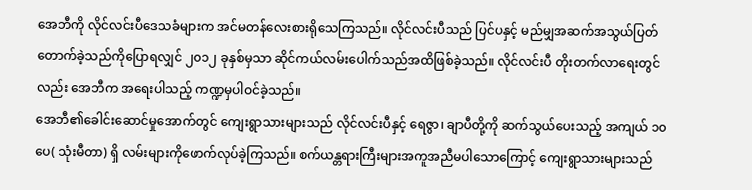အေဘီကို လိုင်လင်းပီဒေသခံများက အင်မတန်လေးစားရိုသေကြသည်။ လိုင်လင်းပီသည် ပြင်ပနှင့် မည်မျှအဆက်အသွယ်ပြတ်တောက်ခဲ့သည်ကိုပြောရလျှင် ၂၀၁၂ ခုနှစ်မှသာ ဆိုင်ကယ်လမ်းပေါက်သည်အထိဖြစ်ခဲ့သည်။ လိုင်လင်းပီ တိုးတက်လာရေးတွင်လည်း အေဘီက အရေးပါသည့် ကဏ္ဍမှပါဝင်ခဲ့သည်။
အေဘီ၏ခေါင်းဆောင်မှုအောက်တွင် ကျေးရွာသားများသည် လိုင်လင်းပီနှင့် ရေဇွာ၊ ချာပီတို့ကို ဆက်သွယ်ပေးသည့် အကျယ် ၁၀ ပေ( သုံးမီတာ) ရှိ လမ်းများကိုဖောက်လုပ်ခဲ့ကြသည်။ စက်ယန္တရားကြီးများအကူအညီမပါသောကြောင့် ကျေးရွာသားများသည်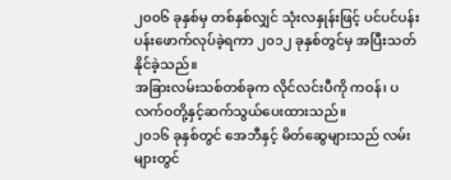၂၀၀၆ ခုနှစ်မှ တစ်နှစ်လျှင် သုံးလနှုန်းဖြင့် ပင်ပင်ပန်းပန်းဖောက်လုပ်ခဲ့ရကာ ၂၀၁၂ ခုနှစ်တွင်မှ အပြီးသတ်နိုင်ခဲ့သည်။
အခြားလမ်းသစ်တစ်ခုက လိုင်လင်းပီကို ကဝန်၊ ပလက်ဝတို့နှင့်ဆက်သွယ်ပေးထားသည်။
၂၀၁၆ ခုနှစ်တွင် အေဘီနှင့် မိတ်ဆွေများသည် လမ်းများတွင်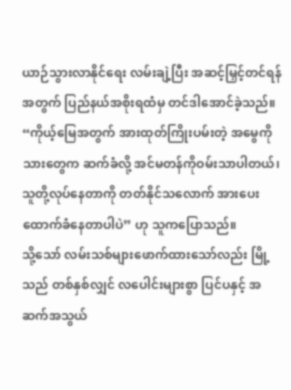ယာဉ်သွားလာနိုင်ရေး လမ်းချဲ့ပြီး အဆင့်မြှင့်တင်ရန်အတွက် ပြည်နယ်အစိုးရထံမှ တင်ဒါအောင်ခဲ့သည်။ “ကိုယ့်မြေအတွက် အားထုတ်ကြိုးပမ်းတဲ့ အမွေကို သားတွေက ဆက်ခံလို့ အင်မတန်ကိုဝမ်းသာပါတယ်၊ သူတို့လုပ်နေတာကို တတ်နိုင်သလောက် အားပေးထောက်ခံနေတာပါပဲ” ဟု သူကပြောသည်။
သို့သော် လမ်းသစ်များဖောက်ထားသော်လည်း မြို့သည် တစ်နှစ်လျှင် လပေါင်းများစွာ ပြင်ပနှင့် အဆက်အသွယ်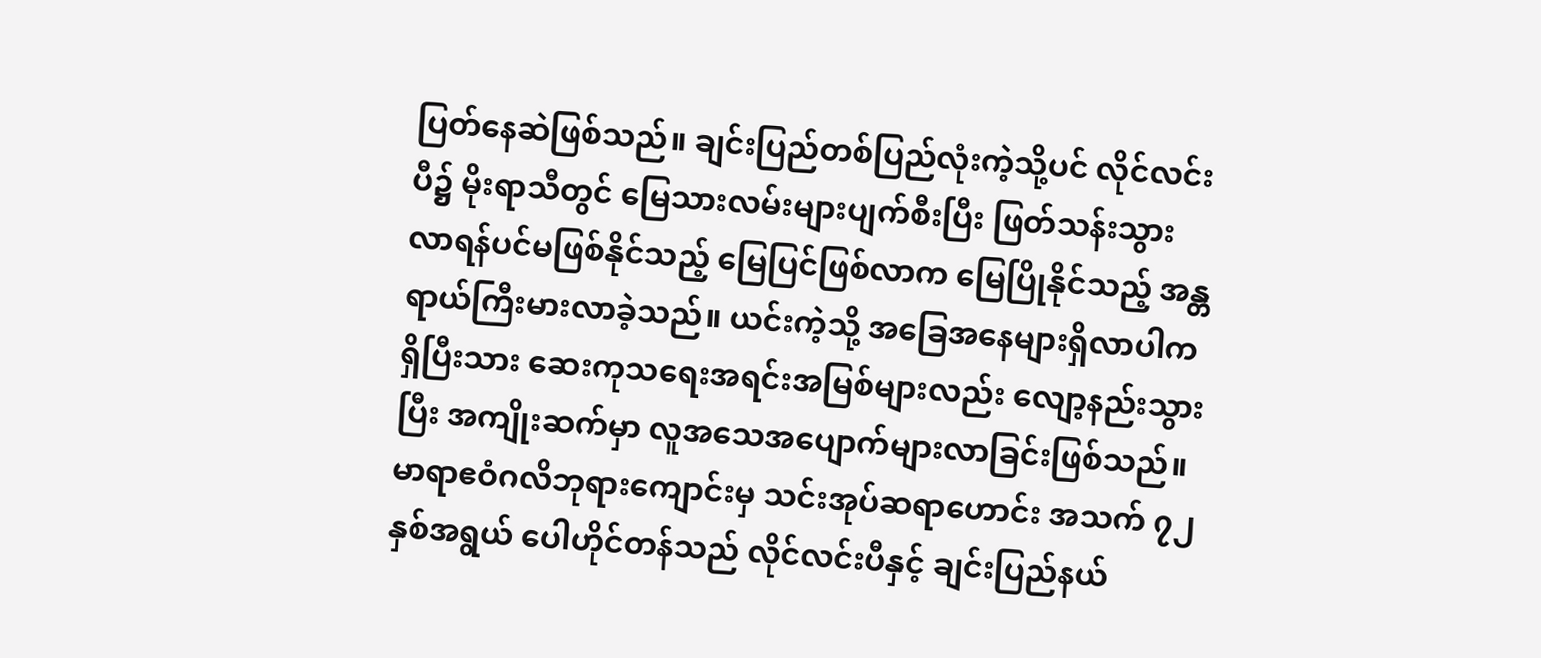ပြတ်နေဆဲဖြစ်သည်။ ချင်းပြည်တစ်ပြည်လုံးကဲ့သို့ပင် လိုင်လင်းပီ၌ မိုးရာသီတွင် မြေသားလမ်းများပျက်စီးပြီး ဖြတ်သန်းသွားလာရန်ပင်မဖြစ်နိုင်သည့် မြေပြင်ဖြစ်လာက မြေပြိုနိုင်သည့် အန္တရာယ်ကြီးမားလာခဲ့သည်။ ယင်းကဲ့သို့ အခြေအနေများရှိလာပါက ရှိပြီးသား ဆေးကုသရေးအရင်းအမြစ်များလည်း လျော့နည်းသွားပြီး အကျိုးဆက်မှာ လူအသေအပျောက်များလာခြင်းဖြစ်သည်။
မာရာဧဝံဂလိဘုရားကျောင်းမှ သင်းအုပ်ဆရာဟောင်း အသက် ၇၂ နှစ်အရွယ် ပေါဟိုင်တန်သည် လိုင်လင်းပီနှင့် ချင်းပြည်နယ်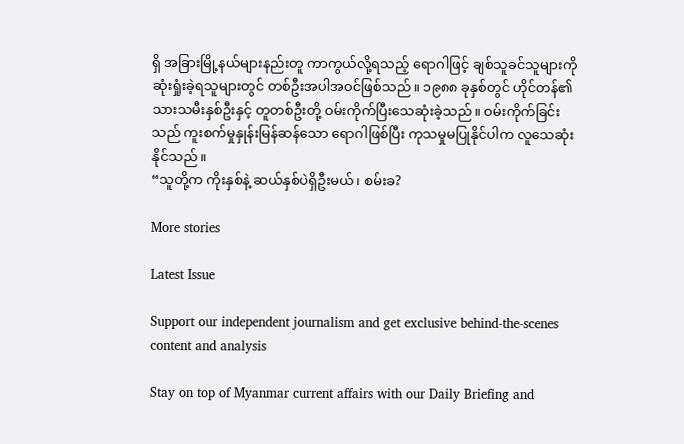ရှိ အခြားမြို့နယ်များနည်းတူ ကာကွယ်လို့ရသည့် ရောဂါဖြင့် ချစ်သူခင်သူများကို ဆုံးရှုံးခဲ့ရသူများတွင် တစ်ဦးအပါအဝင်ဖြစ်သည်။ ၁၉၈၈ ခုနှစ်တွင် ဟိုင်တန်၏သားသမီးနှစ်ဦးနှင့် တူတစ်ဦးတို့ ဝမ်းကိုက်ပြီးသေဆုံးခဲ့သည်။ ဝမ်းကိုက်ခြင်းသည် ကူးစက်မှုနှုန်းမြန်ဆန်သော ရောဂါဖြစ်ပြီး ကုသမှုမပြုနိုင်ပါက လူသေဆုံးနိုင်သည်။
“သူတို့က ကိုးနှစ်နဲ့ ဆယ်နှစ်ပဲရှိဦးမယ်၊ စမ်းခ?

More stories

Latest Issue

Support our independent journalism and get exclusive behind-the-scenes content and analysis

Stay on top of Myanmar current affairs with our Daily Briefing and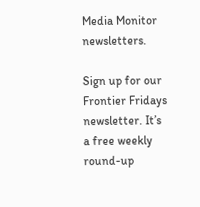Media Monitor newsletters.

Sign up for our Frontier Fridays newsletter. It’s a free weekly round-up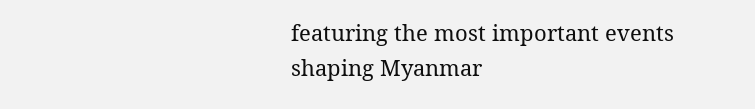featuring the most important events shaping Myanmar